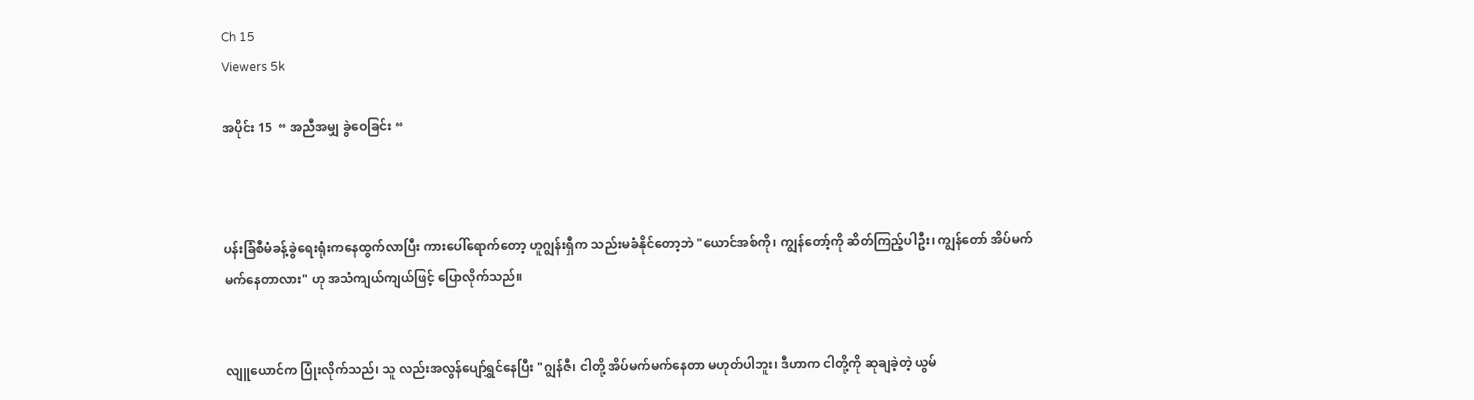Ch 15
Viewers 5k

အပိုင်း 15  “ အညီအမျှ ခွဲဝေခြင်း “



ပန်းခြံစီမံခန့်ခွဲရေးရုံးကနေထွက်လာပြီး ကားပေါ်ရောက်တော့ ဟူဂျွန်းရှီက သည်းမခံနိုင်တော့ဘဲ "ယောင်အစ်ကို၊ ကျွန်တော့်ကို ဆိတ်ကြည့်ပါဦး၊ ကျွန်တော် အိပ်မက်မက်နေတာလား" ဟု အသံကျယ်ကျယ်ဖြင့် ပြောလိုက်သည်။


လျူယောင်က ပြုံးလိုက်သည်၊ သူ လည်းအလွန်ပျော်ရွှင်နေပြီး "ဂျွန်ဇီ၊ ငါတို့ အိပ်မက်မက်နေတာ မဟုတ်ပါဘူး၊ ဒီဟာက ငါတို့ကို ဆုချခဲ့တဲ့ ယွမ်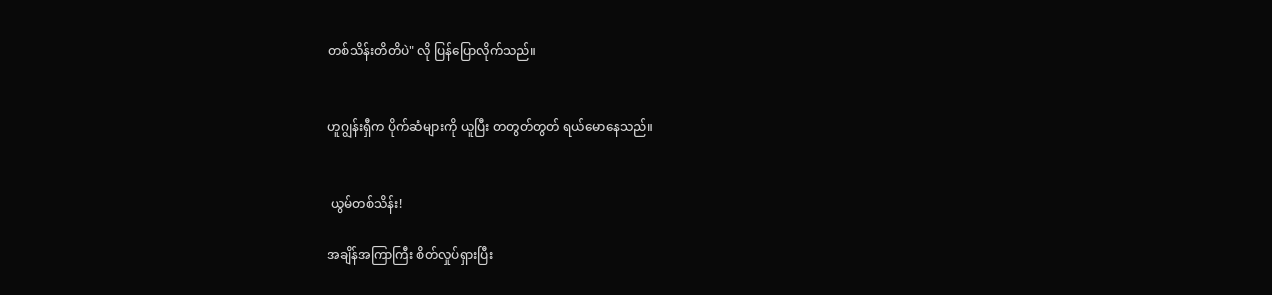တစ်သိန်းတိတိပဲ" လို ပြန်ပြောလိုက်သည်။


ဟူဂျွန်းရှီက ပိုက်ဆံများကို ယူပြီး တတွတ်တွတ် ရယ်မောနေသည်။


 ယွမ်တစ်သိန်း!

အချိန်အကြာကြီး စိတ်လှုပ်ရှားပြီး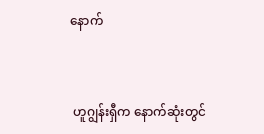နောက်


 ဟူဂျွန်းရှီက နောက်ဆုံးတွင်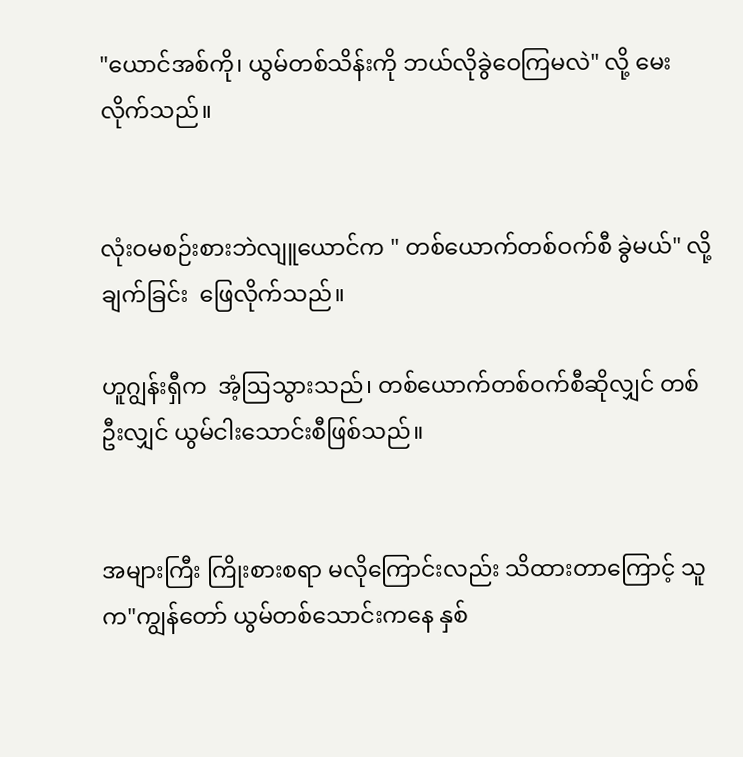"ယောင်အစ်ကို၊ ယွမ်တစ်သိန်းကို ဘယ်လိုခွဲဝေကြမလဲ" လို့ မေးလိုက်သည်။


လုံးဝမစဉ်းစားဘဲလျူယောင်က " တစ်ယောက်တစ်ဝက်စီ ခွဲမယ်" လို့ချက်ခြင်း  ဖြေလိုက်သည်။

ဟူဂျွန်းရှီက  အံ့ဩသွားသည်၊ တစ်ယောက်တစ်ဝက်စီဆိုလျှင် တစ်ဦးလျှင် ယွမ်ငါးသောင်းစီဖြစ်သည်။


အများကြီး ကြိုးစားစရာ မလိုကြောင်းလည်း သိထားတာကြောင့် သူက"ကျွန်တော် ယွမ်တစ်သောင်းကနေ နှစ်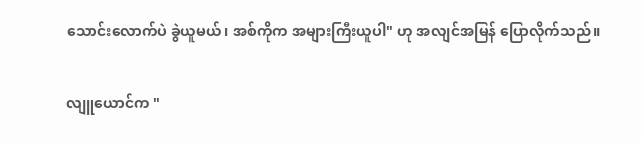သောင်းလောက်ပဲ ခွဲယူမယ်၊ အစ်ကိုက အများကြီးယူပါ" ဟု အလျင်အမြန် ပြောလိုက်သည်။


လျူယောင်က "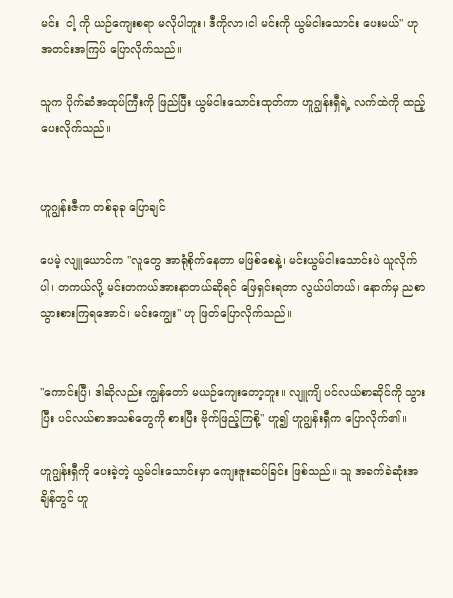မင်း  ငါ့ ကို ယဉ်ကျေးစရာ မလိုပါဘူး၊ ဒီကိုလာ၊ငါ မင်းကို ယွမ်ငါးသောင်း ပေးမယ်" ဟု အတင်းအကြပ် ပြောလိုက်သည်။

သူက ပိုက်ဆံအထုပ်ကြီးကို ဖြည်ပြီး ယွမ်ငါးသောင်းထုတ်ကာ ဟူဂျွန်းရှီရဲ့ လက်ထဲကို ထည့်ပေးလိုက်သည်။


ဟူဂျွန်းဇီက တစ်ခုခု ပြောချင်

ပေမဲ့ လျူယောင်က "လူတွေ အာရုံစိုက်နေတာ မဖြစ်စေနဲ့၊ မင်းယွမ်ငါးသောင်းပဲ ယူလိုက်ပါ၊ တကယ်လို့ မင်းတကယ်အားနာတယ်ဆိုရင် ဖြေရှင်းရတာ လွယ်ပါတယ်၊ နောက်မှ ညစာသွားစားကြရအောင်၊ မင်းကျွေး" ဟု ဖြတ်ပြောလိုက်သည်။


"ကောင်းပြီ၊ ဒါဆိုလည်း ကျွန်တော် မယဉ်ကျေးတော့ဘူး။ လျူကျိ ပင်လယ်စာဆိုင်ကို သွားပြီး ပင်လယ်စာအသစ်တွေကို စားပြီး ဗိုက်ဖြည့်ကြစို့" ဟူ၍ ဟူဂျွန်းရှီက ပြောလိုက်၏။

ဟူဂျွန်းရှီကို ပေးခဲ့တဲ့ ယွမ်ငါးသောင်းမှာ ကျေးဇူးဆပ်ခြင်း ဖြစ်သည်။ သူ အခက်ခဲဆုံးအချိန်တွင် ဟူ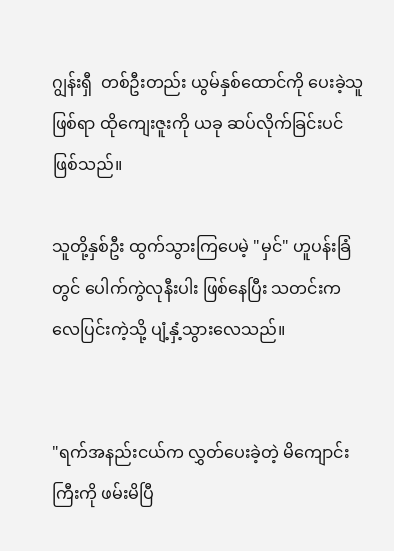ဂျွန်းရှီ  တစ်ဦးတည်း ယွမ်နှစ်ထောင်ကို ပေးခဲ့သူဖြစ်ရာ ထိုကျေးဇူးကို ယခု ဆပ်လိုက်ခြင်းပင်ဖြစ်သည်။

သူတို့နှစ်ဦး ထွက်သွားကြပေမဲ့ "မှင်" ဟူပန်းခြံတွင် ပေါက်ကွဲလုနီးပါး ဖြစ်နေပြီး သတင်းက လေပြင်းကဲ့သို့ ပျံ့နှံ့သွားလေသည်။


"ရက်အနည်းငယ်က လွှတ်ပေးခဲ့တဲ့ မိကျောင်းကြီးကို ဖမ်းမိပြီ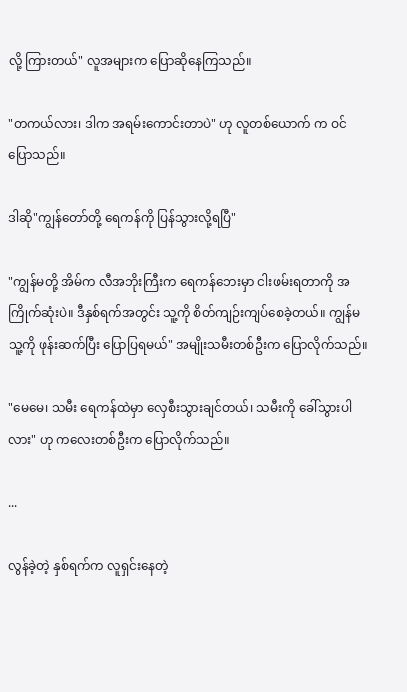လို့ ကြားတယ်" လူအများက ပြောဆိုနေကြသည်။

"တကယ်လား၊ ဒါက အရမ်းကောင်းတာပဲ" ဟု လူတစ်ယောက် က ဝင်ပြောသည်။

ဒါဆို"ကျွန်တော်တို့ ရေကန်ကို ပြန်သွားလို့ရပြီ"

"ကျွန်မတို့ အိမ်က လီအဘိုးကြီးက ရေကန်ဘေးမှာ ငါးဖမ်းရတာကို အကြိုက်ဆုံးပဲ။ ဒီနှစ်ရက်အတွင်း သူ့ကို စိတ်ကျဉ်းကျပ်စေခဲ့တယ်။ ကျွန်မ သူ့ကို ဖုန်းဆက်ပြီး ပြောပြရမယ်" အမျိုးသမီးတစ်ဦးက ပြောလိုက်သည်။

"မေမေ၊ သမီး ရေကန်ထဲမှာ လှေစီးသွားချင်တယ်၊ သမီးကို ခေါ်သွားပါလား" ဟု ကလေးတစ်ဦးက ပြောလိုက်သည်။

...

လွန်ခဲ့တဲ့ နှစ်ရက်က လူရှင်းနေတဲ့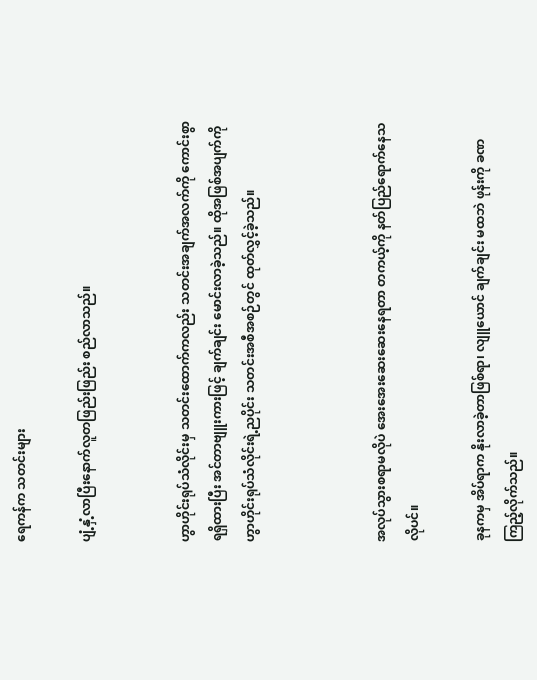ရေကန်က သတင်းများ

ပျံ့နှံ့လာပြီးနောက်လူတဖြည်းဖြည်း စည်လာသည်။


ဟွာဟိုင်းရုပ်သံလိုင်းမှ သတင်းထောက်ကလည်း သတင်းအချက်အလက်ကို ကောင်းစွာရရှိထားပြီး အင်တာဗျူးကားဖြင့် ချက်ချင်း မောင်းလာခဲ့သည်။ ထိုအဖြစ်အပျက်ကို  ဟွာဟိုင်းရုပ်သံလိုင်းရဲ့ညပိုင်း သတင်းအစီအစဉ်တွင် ထုတ်လွှင့်ခဲ့သည်။



အလုပ်သွားစရာမလိုပဲ အေးအေးဆေးဆေးနေရတာ တကယ့်ကို နတ်ပြည်ရောက်နေသလိုပင်။

ခုနကမှ အိပ်ရာက နိုးလာခဲ့တာဖြစ်ရာ၊ လျူယောင် ချက်ချင်း မထဘဲ ဖုန်းကို ခဏ ကြည့်လိုက်သည်။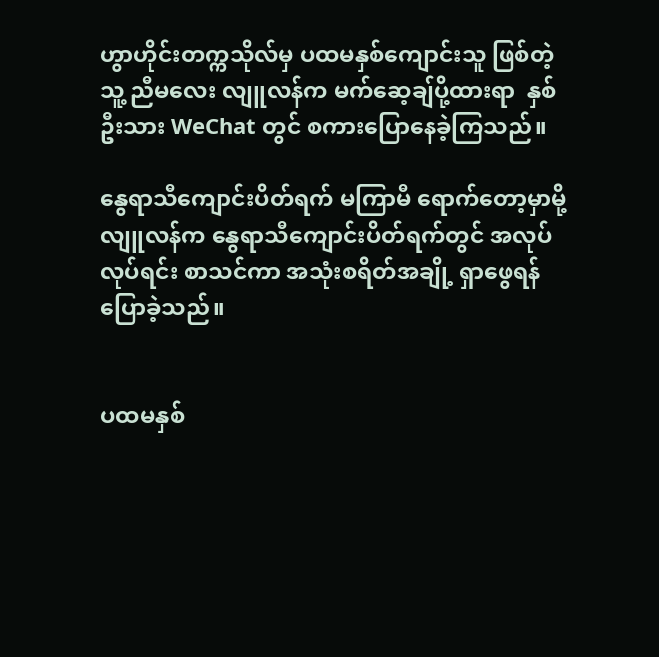ဟွာဟိုင်းတက္ကသိုလ်မှ ပထမနှစ်ကျောင်းသူ ဖြစ်တဲ့ သူ့ ညီမလေး လျူလန်က မက်ဆေ့ချ်ပို့ထားရာ  နှစ်ဦးသား WeChat တွင် စကားပြောနေခဲ့ကြသည်။

နွေရာသီကျောင်းပိတ်ရက် မကြာမီ ရောက်တော့မှာမို့ လျူလန်က နွေရာသီကျောင်းပိတ်ရက်တွင် အလုပ်လုပ်ရင်း စာသင်ကာ အသုံးစရိတ်အချို့ ရှာဖွေရန် ပြောခဲ့သည်။


ပထမနှစ်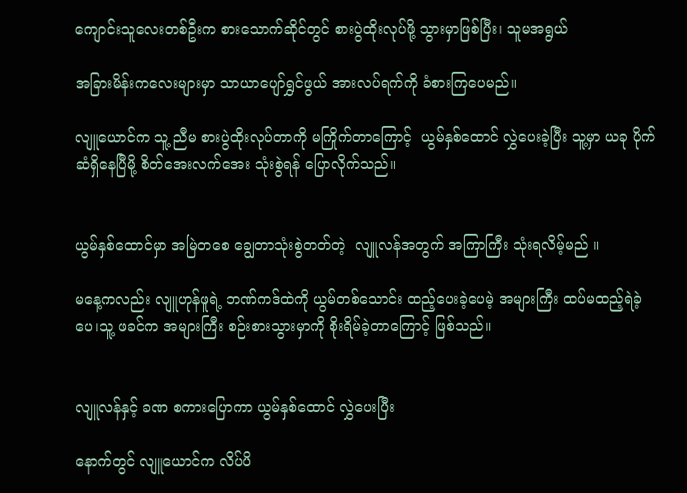ကျောင်းသူလေးတစ်ဦးက စားသောက်ဆိုင်တွင် စားပွဲထိုးလုပ်ဖို့ သွားမှာဖြစ်ပြီး၊ သူမအရွယ်

အခြားမိန်းကလေးများမှာ သာယာပျော်ရွှင်ဖွယ် အားလပ်ရက်ကို ခံစားကြပေမည်။

လျူယောင်က သူ့ ညီမ စားပွဲထိုးလုပ်တာကို မကြိုက်တာကြောင့်  ယွမ်နှစ်ထောင် လွှဲပေးခဲ့ပြီး သူ့မှာ ယခု ပိုက်ဆံရှိနေပြီမို့ စိတ်အေးလက်အေး သုံးစွဲရန် ပြောလိုက်သည်။


ယွမ်နှစ်ထောင်မှာ အမြဲတစေ ချွေတာသုံးစွဲတတ်တဲ့  လျူလန်အတွက် အကြာကြီး သုံးရလိမ့်မည် ။

မနေ့ကလည်း လျူဟုန်ဖူရဲ့ ဘဏ်ကဒ်ထဲကို ယွမ်တစ်သောင်း ထည့်ပေးခဲ့ပေမဲ့ အများကြီး ထပ်မထည့်ရဲခဲ့ပေ၊သူ့ ဖခင်က အများကြီး စဉ်းစားသွားမှာကို စိုးရိမ်ခဲ့တာကြောင့် ဖြစ်သည်။


လျူလန်နှင့် ခဏ စကားပြောကာ ယွမ်နှစ်ထောင် လွှဲပေးပြီး

နောက်တွင် လျူယောင်က လိပ်ပိ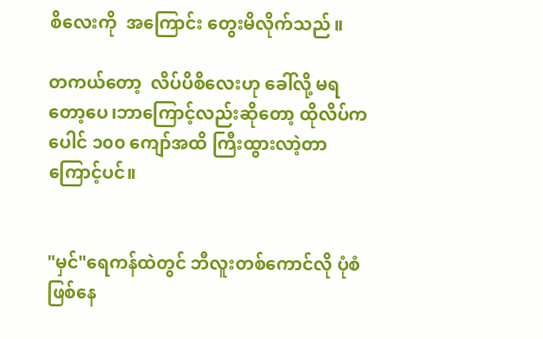စိလေးကို  အကြောင်း တွေးမိလိုက်သည်။

တကယ်တော့  လိပ်ပိစိလေးဟု ခေါ်လို့ မရတော့ပေ၊ဘာကြောင့်လည်းဆိုတော့ ထိုလိပ်က ပေါင် ၁၀၀ ကျော်အထိ ကြီးထွားလာဲ့တာကြောင့်ပင်။


"မှင်"ရေကန်ထဲတွင် ဘီလူးတစ်ကောင်လို ပုံစံ  ဖြစ်နေ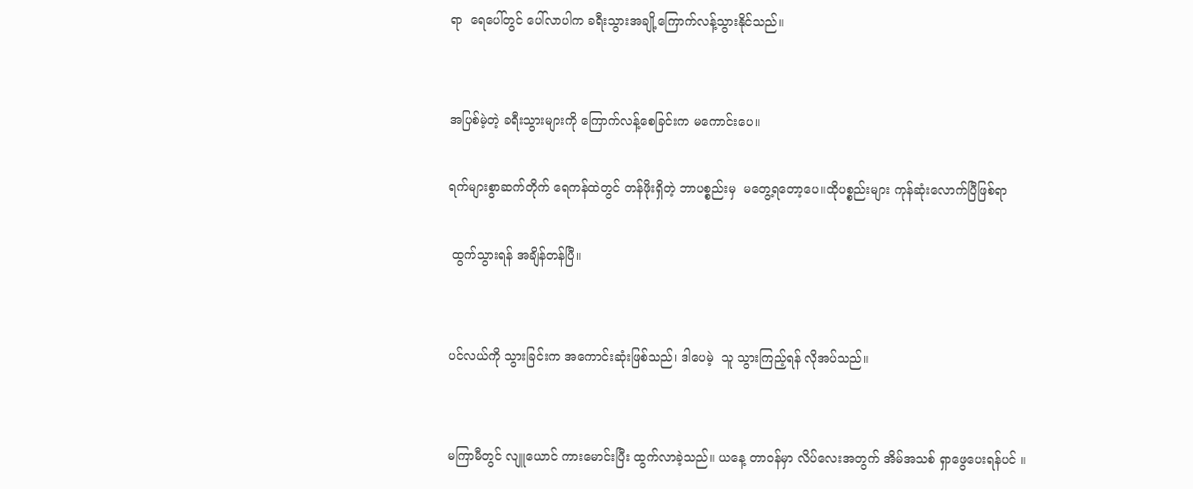ရာ  ရေပေါ်တွင် ပေါ်လာပါက ခရီးသွားအချို့ကြောက်လန့်သွားနိုင်သည်။


အပြစ်မဲ့တဲ့ ခရီးသွားများကို ကြောက်လန့်စေခြင်းက မကောင်းပေ။

ရက်များစွာဆက်တိုက် ရေကန်ထဲတွင် တန်ဖိုးရှိတဲ့ ဘာပစ္စည်းမှ  မတွေ့ရတော့ပေ။ထိုပစ္စည်းများ ကုန်ဆုံးလောက်ပြီဖြစ်ရာ

 ထွက်သွားရန် အချိန်တန်ပြီ။


ပင်လယ်ကို သွားခြင်းက အကောင်းဆုံးဖြစ်သည်၊ ဒါပေမဲ့  သူ သွားကြည့်ရန် လိုအပ်သည်။


မကြာမီတွင် လျူယောင် ကားမောင်းပြီး ထွက်လာခဲ့သည်။ ယနေ့ တာဝန်မှာ လိပ်လေးအတွက် အိမ်အသစ် ရှာဖွေပေးရန်ပင် ။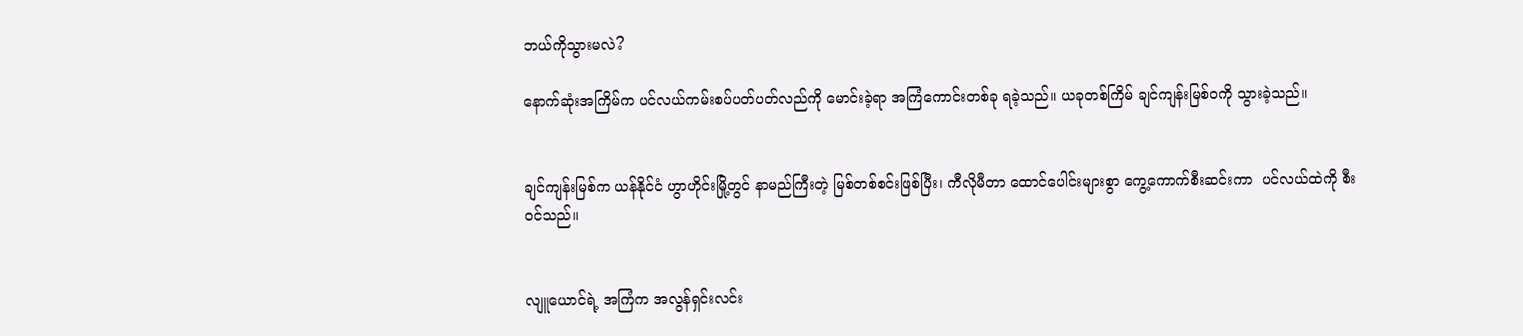ဘယ်ကိုသွားမလဲ?

နောက်ဆုံးအကြိမ်က ပင်လယ်ကမ်းစပ်ပတ်ပတ်လည်ကို မောင်းခဲ့ရာ အကြံကောင်းတစ်ခု ရခဲ့သည်။ ယခုတစ်ကြိမ် ချင်ကျန်းမြစ်ဝကို သွားခဲ့သည်။


ချင်ကျန်းမြစ်က ယန်နိုင်ငံ ဟွာဟိုင်းမြို့တွင် နာမည်ကြီးတဲ့ မြစ်တစ်စင်းဖြစ်ပြီး၊ ကီလိုမီတာ ထောင်ပေါင်းများစွာ ကွေ့ကောက်စီးဆင်းကာ  ပင်လယ်ထဲကို စီးဝင်သည်။


လျူယောင်ရဲ့ အကြံက အလွန်ရှင်းလင်း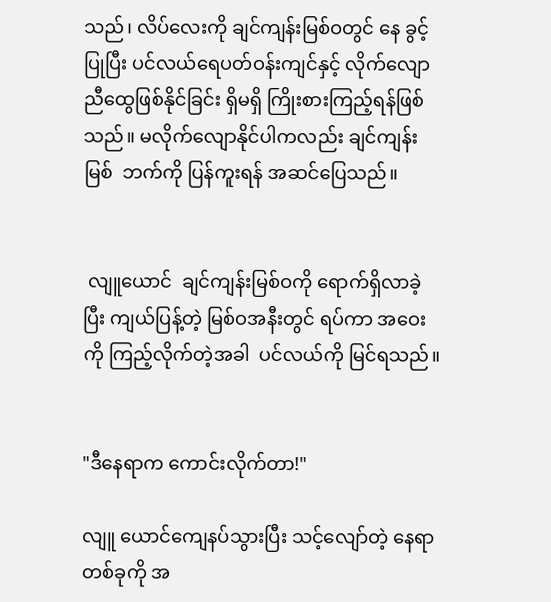သည်၊ လိပ်လေးကို ချင်ကျန်းမြစ်ဝတွင် နေ ခွင့်ပြုပြီး ပင်လယ်ရေပတ်ဝန်းကျင်နှင့် လိုက်လျောညီထွေဖြစ်နိုင်ခြင်း ရှိမရှိ ကြိုးစားကြည့်ရန်ဖြစ်သည်။ မလိုက်လျောနိုင်ပါကလည်း ချင်ကျန်းမြစ်  ဘက်ကို ပြန်ကူးရန် အဆင်ပြေသည်။


 လျူယောင်  ချင်ကျန်းမြစ်ဝကို ရောက်ရှိလာခဲ့ပြီး ကျယ်ပြန့်တဲ့ မြစ်ဝအနီးတွင် ရပ်ကာ အဝေးကို ကြည့်လိုက်တဲ့အခါ  ပင်လယ်ကို မြင်ရသည်။


"ဒီနေရာက ကောင်းလိုက်တာ!"

လျူ ယောင်ကျေနပ်သွားပြီး သင့်လျော်တဲ့ နေရာတစ်ခုကို အ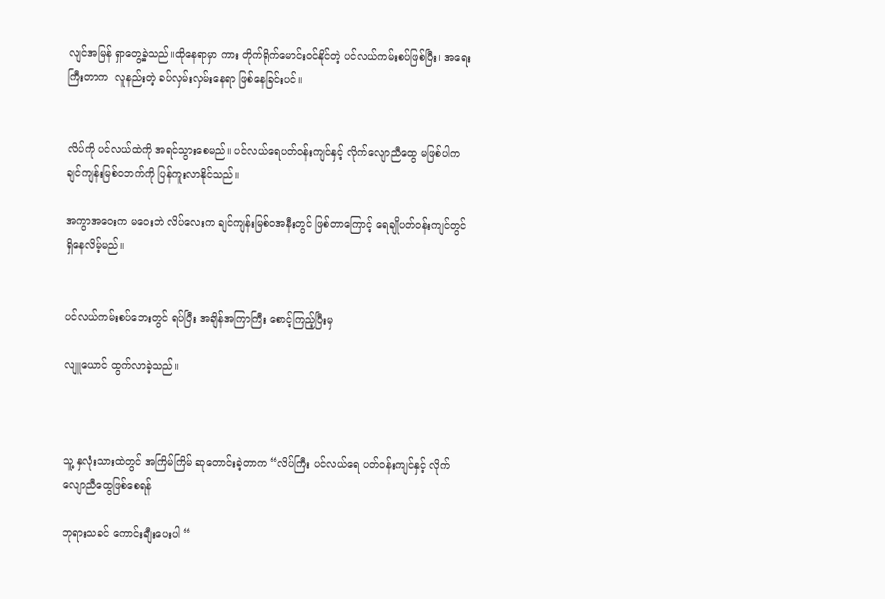လျင်အမြန် ရှာတွေ့ခဲ့သည်။ထိုနေရာမှာ ကား တိုက်ရိုက်မောင်းဝင်နိုင်တဲ့ ပင်လယ်ကမ်းစပ်ဖြစ်ပြီး၊ အရေးကြီးတာက  လူနည်းတဲ့ ခပ်လှမ်းလှမ်းနေရာ ဖြစ်နေခြင်းပင်။


လိပ်ကို ပင်လယ်ထဲကို အရင်သွားစေမည်။ ပင်လယ်ရေပတ်ဝန်းကျင်နှင့် လိုက်လျောညီထွေ မဖြစ်ပါက ချင်ကျန်းမြစ်ဝဘက်ကို ပြန်ကူးလာနိုင်သည်။

အကွာအဝေးက မဝေးဘဲ လိပ်လေးက ချင်ကျန်းမြစ်ဝအနီးတွင် ဖြစ်တာကြောင့် ရေချိုပတ်ဝန်းကျင်တွင် ရှိနေလိမ့်မည်။


ပင်လယ်ကမ်းစပ်ဘေးတွင် ရပ်ပြီး အချိန်အကြာကြီး စောင့်ကြည့်ပြီးမှ

လျူယောင် ထွက်လာခဲ့သည်။



သူ့ နှလုံးသားထဲတွင် အကြိမ်ကြိမ် ဆုတောင်းခဲ့တာက “လိပ်ကြီး ပင်လယ်ရေ ပတ်ဝန်းကျင်နှင့် လိုက်လျောညီထွေဖြစ်စေရန်

ဘုရားသခင် ကောင်းချီးပေးပါ “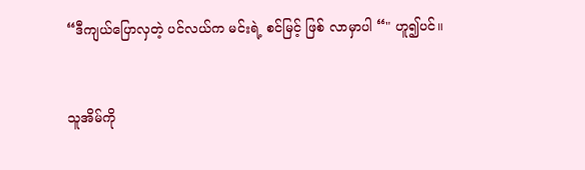“ဒီကျယ်ပြောလှတဲ့ ပင်လယ်က မင်းရဲ့ စင်မြင့် ဖြစ် လာမှာပါ “" ဟူ၍ပင်။


သူအိမ်ကို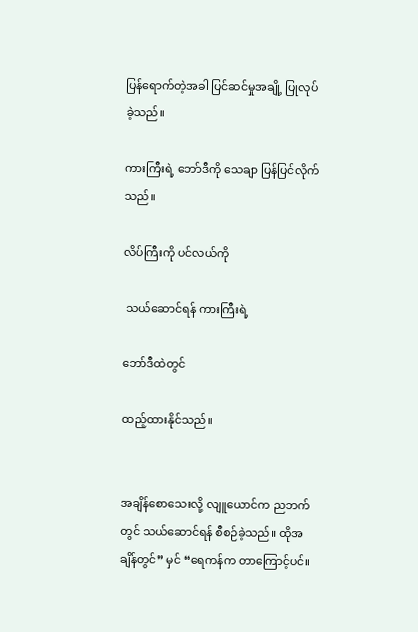ပြန်ရောက်တဲ့အခါ ပြင်ဆင်မှုအချို့ ပြုလုပ်ခဲ့သည်။

ကားကြီးရဲ့ ဘော်ဒီကို သေချာ ပြန်ပြင်လိုက်သည်။

လိပ်ကြီးကို ပင်လယ်ကို

 သယ်ဆောင်ရန် ကားကြီးရဲ့

ဘော်ဒီထဲတွင်

ထည့်ထားနိုင်သည်။


အချိန်စောသေးလို့ လျူယောင်က ညဘက်တွင် သယ်ဆောင်ရန် စီစဉ်ခဲ့သည်။ ထိုအချိန်တွင်” မှင် “ရေကန်က တာကြောင့်ပင်။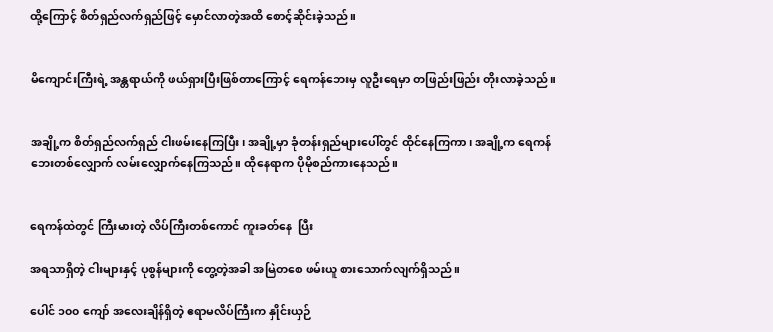ထို့ကြောင့် စိတ်ရှည်လက်ရှည်ဖြင့် မှောင်လာတဲ့အထိ စောင့်ဆိုင်းခဲ့သည်။


မိကျောင်းကြီးရဲ့ အန္တရာယ်ကို ဖယ်ရှားပြီးဖြစ်တာကြောင့် ရေကန်ဘေးမှ လူဦးရေမှာ တဖြည်းဖြည်း တိုးလာခဲ့သည်။


အချို့က စိတ်ရှည်လက်ရှည် ငါးဖမ်းနေကြပြီး၊ အချို့မှာ ခုံတန်းရှည်များပေါ်တွင် ထိုင်နေကြကာ၊ အချို့က ရေကန်ဘေးတစ်လျှောက် လမ်းလျှောက်နေကြသည်။ ထိုနေရာက ပိုမိုစည်ကားနေသည်။


ရေကန်ထဲတွင် ကြီးမားတဲ့ လိပ်ကြီးတစ်ကောင် ကူးခတ်နေ  ပြီး

အရသာရှိတဲ့ ငါးများနှင့် ပုစွန်များကို တွေ့တဲ့အခါ အမြဲတစေ ဖမ်းယူ စားသောက်လျက်ရှိသည်။

ပေါင် ၁၀၀ ကျော် အလေးချိန်ရှိတဲ့ ဧရာမလိပ်ကြီးက နှိုင်းယှဉ်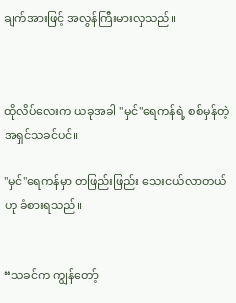ချက်အားဖြင့် အလွန်ကြီးမားလှသည်။



ထိုလိပ်လေးက ယခုအခါ "မှင်"ရေကန်ရဲ့ စစ်မှန်တဲ့အရှင်သခင်ပင်။

"မှင်"ရေကန်မှာ တဖြည်းဖြည်း သေးငယ်လာတယ်ဟု ခံစားရသည်။


“သခင်က ကျွန်တော့်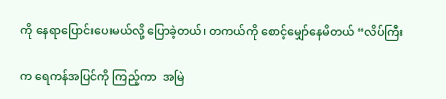ကို နေရာပြောင်းပေးမယ်လို့ ပြောခဲ့တယ်၊ တကယ်ကို စောင့်မျှော်နေမိတယ် “လိပ်ကြီး

က ရေကန်အပြင်ကို ကြည့်ကာ  အမြဲ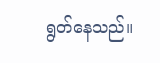ရွတ်နေသည်။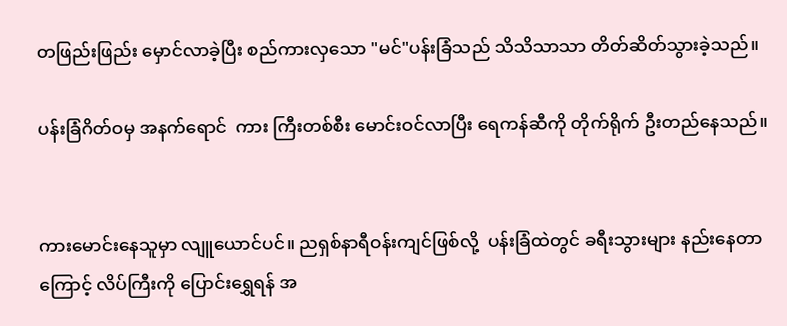တဖြည်းဖြည်း မှောင်လာခဲ့ပြီး စည်ကားလှသော "မင်"ပန်းခြံသည် သိသိသာသာ တိတ်ဆိတ်သွားခဲ့သည်။

ပန်းခြံဂိတ်ဝမှ အနက်ရောင်  ကား ကြီးတစ်စီး မောင်းဝင်လာပြီး ရေကန်ဆီကို တိုက်ရိုက် ဦးတည်နေသည်။


ကားမောင်းနေသူမှာ လျူယောင်ပင်။ ညရှစ်နာရီဝန်းကျင်ဖြစ်လို့  ပန်းခြံထဲတွင် ခရီးသွားများ နည်းနေတာကြောင့် လိပ်ကြီးကို ပြောင်းရွှေရန် အ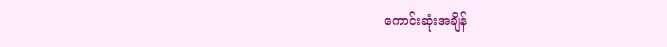ကောင်းဆုံးအချိန်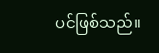ပင်ဖြစ်သည်။